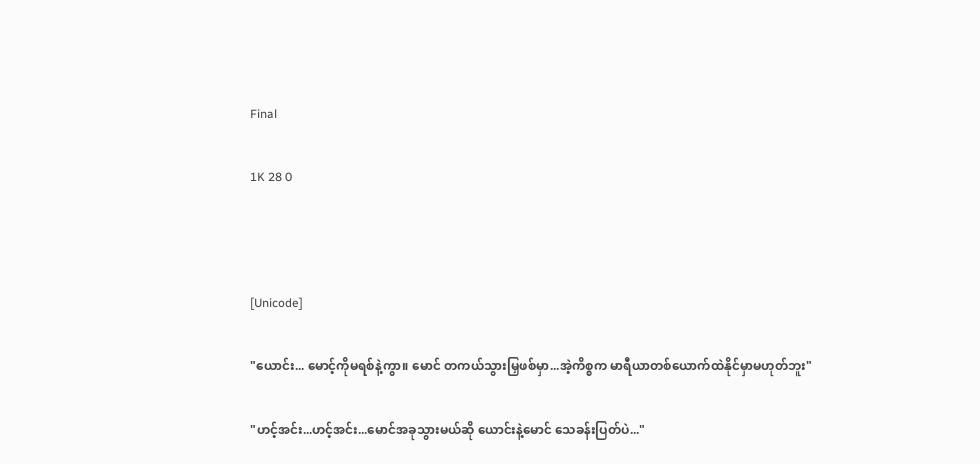Final

1K 28 0



[Unicode]

"ယောင်း... မောင့်ကိုမရစ်နဲ့ကွာ။ မောင် တကယ်သွားမြှဖစ်မှာ...အဲ့ကိစ္စက မာရီယာတစ်ယောက်ထဲနိုင်မှာမဟုတ်ဘူး"

"ဟင့်အင်း...ဟင့်အင်း...မောင်အခုသွားမယ်ဆို ယောင်းနဲ့မောင် သေခန်းပြတ်ပဲ..."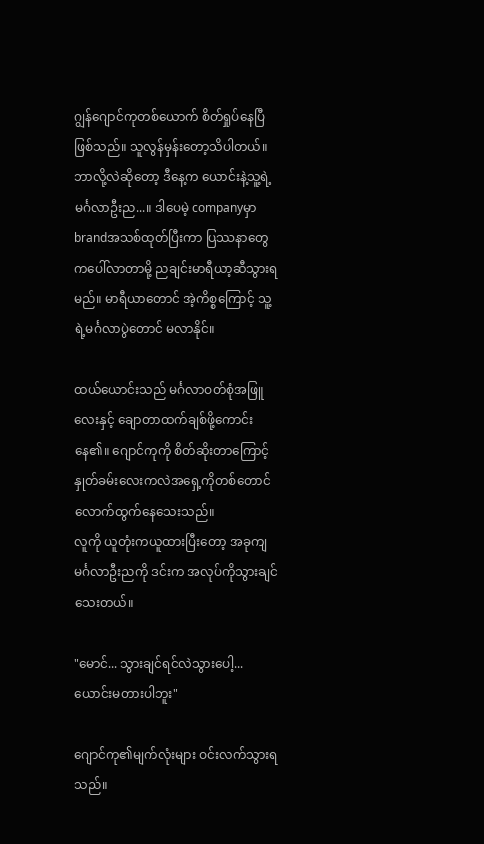ဂျွန်ဂျောင်ကုတစ်ယောက် စိတ်ရှုပ်နေပြီဖြစ်သည်။ သူလွန်မှန်းတော့သိပါတယ်။ ဘာလို့လဲဆိုတော့ ဒီနေ့က ယောင်းနဲ့သူ့ရဲ့ မင်္ဂလာဦးည...။ ဒါပေမဲ့ companyမှာ brandအသစ်ထုတ်ပြီးကာ ပြဿနာတွေကပေါ်လာတာမို့ ညချင်းမာရီယာ့ဆီသွားရမည်။ မာရီယာတောင် အဲ့ကိစ္စကြောင့် သူ့ရဲ့မင်္ဂလာပွဲတောင် မလာနိုင်။

ထယ်ယောင်းသည် မင်္ဂလာဝတ်စုံအဖြူလေးနှင့် ချောတာထက်ချစ်ဖို့ကောင်းနေ၏။ ဂျောင်ကုကို စိတ်ဆိုးတာကြောင့် နှုတ်ခမ်းလေးကလဲအရှေ့ကိုတစ်တောင်လောက်ထွက်နေသေးသည်။
လူကို ယူတုံးကယူထားပြီးတော့ အခုကျ မင်္ဂလာဦးညကို ဒင်းက အလုပ်ကိုသွားချင်သေးတယ်။

"မောင်... သွားချင်ရင်လဲသွားပေါ့... ယောင်းမတားပါဘူး"

ဂျောင်ကု၏မျက်လုံးများ ဝင်းလက်သွားရသည်။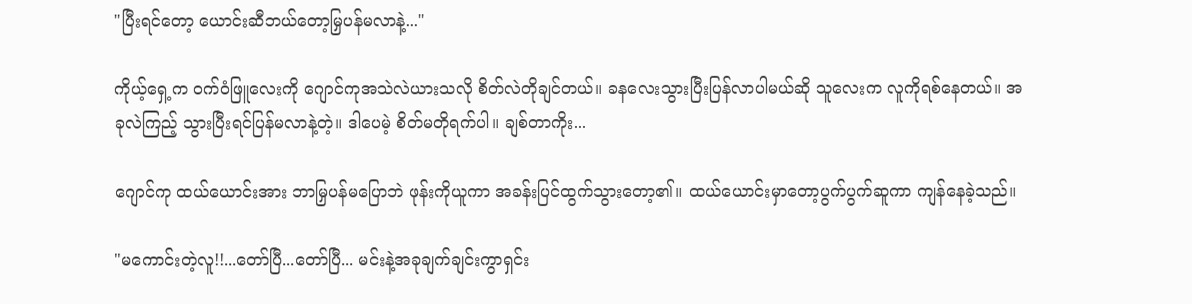"ပြီးရင်တော့ ယောင်းဆီဘယ်တော့မြှပန်မလာနဲ့..."

ကိုယ့်ရှေ့က ဝက်ဝံဖြူလေးကို ဂျောင်ကုအသဲလဲယားသလို စိတ်လဲတိုချင်တယ်။ ခနလေးသွားပြီးပြန်လာပါမယ်ဆို သူလေးက လူကိုရစ်နေတယ်။ အခုလဲကြည့် သွားပြီးရင်ပြန်မလာနဲ့တဲ့။ ဒါပေမဲ့ စိတ်မတိုရက်ပါ။ ချစ်တာကိုး...

ဂျောင်ကု ထယ်ယောင်းအား ဘာမြှပန်မပြောဘဲ ဖုန်းကိုယူကာ အခန်းပြင်ထွက်သွားတော့၏။ ထယ်ယောင်းမှာတော့ပွက်ပွက်ဆူကာ ကျန်နေခဲ့သည်။

"မကောင်းတဲ့လူ!!...တော်ပြီ...တော်ပြီ... မင်းနဲ့အခုချက်ချင်းကွာရှင်း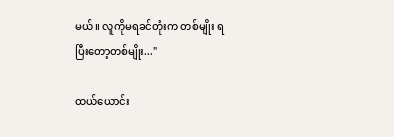မယ်။ လူကိုမရခင်တုံးက တစ်မျိုး ရပြီးတော့တစ်မျိုး..."

ထယ်ယောင်း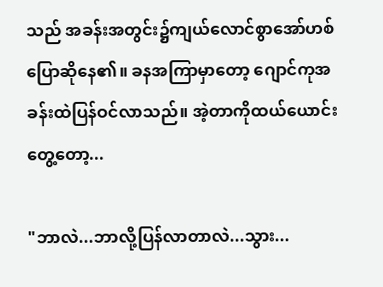သည် အခန်းအတွင်း၌ကျယ်လောင်စွာအော်ဟစ်ပြောဆိုနေ၏။ ခနအကြာမှာတော့ ဂျောင်ကုအခန်းထဲပြန်ဝင်လာသည်။ အဲ့တာကိုထယ်ယောင်းတွေ့တော့...

"ဘာလဲ...ဘာလို့ပြန်လာတာလဲ...သွား...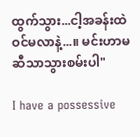ထွက်သွား...ငါ့အခန်းထဲဝင်မလာနဲ့...။ မင်းဟာမဆီသာသွားစမ်းပါ"

I have a possessive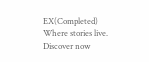EX(Completed) Where stories live. Discover now